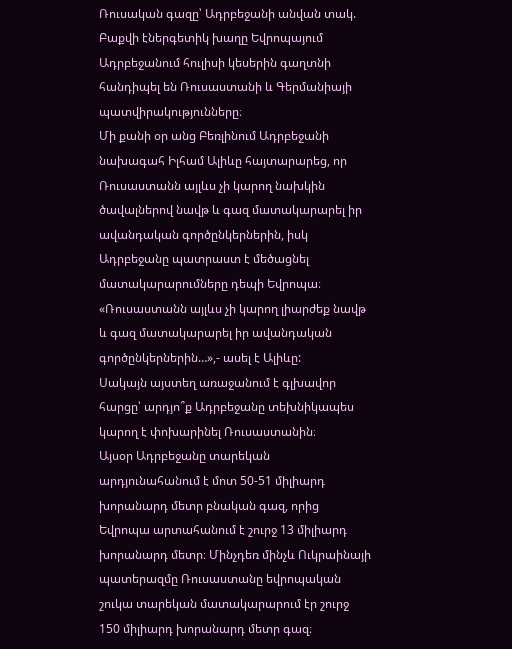Ռուսական գազը՝ Ադրբեջանի անվան տակ. Բաքվի էներգետիկ խաղը Եվրոպայում
Ադրբեջանում հուլիսի կեսերին գաղտնի հանդիպել են Ռուսաստանի և Գերմանիայի պատվիրակությունները։
Մի քանի օր անց Բեռլինում Ադրբեջանի նախագահ Իլհամ Ալիևը հայտարարեց, որ Ռուսաստանն այլևս չի կարող նախկին ծավալներով նավթ և գազ մատակարարել իր ավանդական գործընկերներին, իսկ Ադրբեջանը պատրաստ է մեծացնել մատակարարումները դեպի Եվրոպա։
«Ռուսաստանն այլևս չի կարող լիարժեք նավթ և գազ մատակարարել իր ավանդական գործընկերներին…»,- ասել է Ալիևը:
Սակայն այստեղ առաջանում է գլխավոր հարցը՝ արդյո՞ք Ադրբեջանը տեխնիկապես կարող է փոխարինել Ռուսաստանին։
Այսօր Ադրբեջանը տարեկան արդյունահանում է մոտ 50-51 միլիարդ խորանարդ մետր բնական գազ, որից Եվրոպա արտահանում է շուրջ 13 միլիարդ խորանարդ մետր։ Մինչդեռ մինչև Ուկրաինայի պատերազմը Ռուսաստանը եվրոպական շուկա տարեկան մատակարարում էր շուրջ 150 միլիարդ խորանարդ մետր գազ։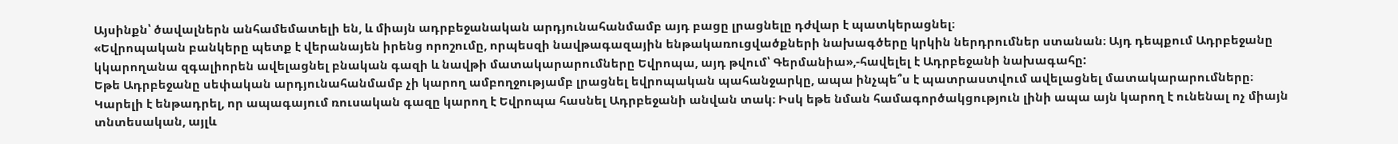Այսինքն՝ ծավալներն անհամեմատելի են, և միայն ադրբեջանական արդյունահանմամբ այդ բացը լրացնելը դժվար է պատկերացնել։
«Եվրոպական բանկերը պետք է վերանայեն իրենց որոշումը, որպեսզի նավթագազային ենթակառուցվածքների նախագծերը կրկին ներդրումներ ստանան։ Այդ դեպքում Ադրբեջանը կկարողանա զգալիորեն ավելացնել բնական գազի և նավթի մատակարարումները Եվրոպա, այդ թվում՝ Գերմանիա»,-հավելել է Ադրբեջանի նախագահը:
Եթե Ադրբեջանը սեփական արդյունահանմամբ չի կարող ամբողջությամբ լրացնել եվրոպական պահանջարկը, ապա ինչպե՞ս է պատրաստվում ավելացնել մատակարարումները։
Կարելի է ենթադրել, որ ապագայում ռուսական գազը կարող է Եվրոպա հասնել Ադրբեջանի անվան տակ։ Իսկ եթե նման համագործակցություն լինի ապա այն կարող է ունենալ ոչ միայն տնտեսական, այլև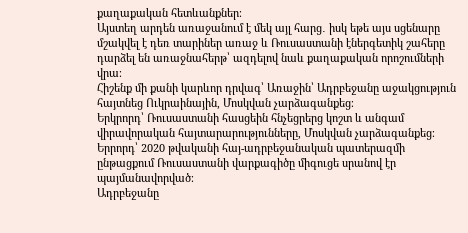քաղաքական հետևանքներ։
Այստեղ արդեն առաջանում է մեկ այլ հարց․ իսկ եթե այս սցենարը մշակվել է դեռ տարիներ առաջ և Ռուսաստանի էներգետիկ շահերը դարձել են առաջնահերթ՝ ազդելով նաև քաղաքական որոշումների վրա։
Հիշենք մի քանի կարևոր դրվագ՝ Առաջին՝ Ադրբեջանը աջակցություն հայտնեց Ուկրաինային, Մոսկվան չարձագանքեց։
Երկրորդ՝ Ռուսաստանի հասցեին հնչեցրերց կոշտ և անգամ վիրավորական հայտարարությունները, Մոսկվան չարձագանքեց։
Երրորդ՝ 2020 թվականի հայ-ադրբեջանական պատերազմի ընթացքում Ռուսաստանի վարքագիծը միգուցե սրանով էր պայմանավորված։
Ադրբեջանը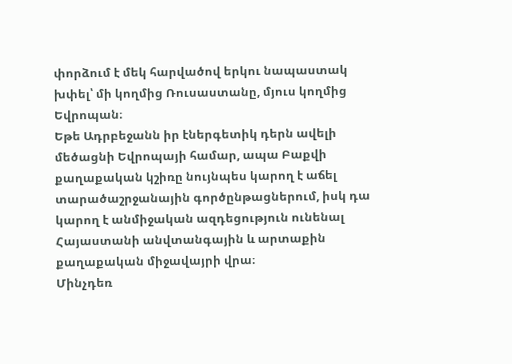փորձում է մեկ հարվածով երկու նապաստակ խփել՝ մի կողմից Ռուսաստանը, մյուս կողմից Եվրոպան։
Եթե Ադրբեջանն իր էներգետիկ դերն ավելի մեծացնի Եվրոպայի համար, ապա Բաքվի քաղաքական կշիռը նույնպես կարող է աճել տարածաշրջանային գործընթացներում, իսկ դա կարող է անմիջական ազդեցություն ունենալ Հայաստանի անվտանգային և արտաքին քաղաքական միջավայրի վրա։
Մինչդեռ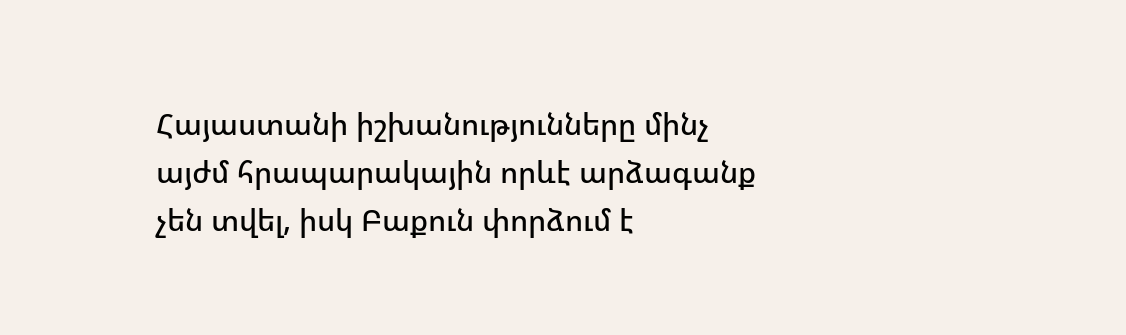Հայաստանի իշխանությունները մինչ այժմ հրապարակային որևէ արձագանք չեն տվել, իսկ Բաքուն փորձում է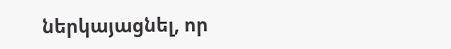ներկայացնել, որ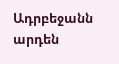Ադրբեջանն արդեն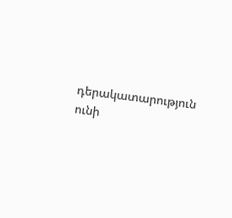դերակատարություն ունի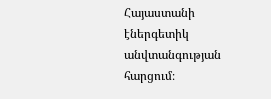Հայաստանի էներգետիկ անվտանգության հարցում։